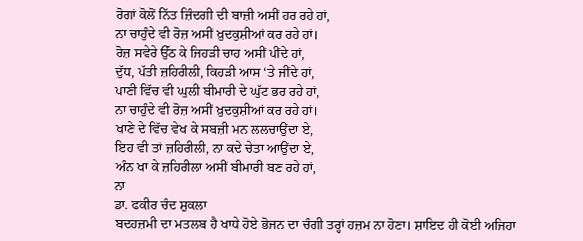ਰੋਗਾਂ ਕੋਲੋਂ ਨਿੱਤ ਜ਼ਿੰਦਗੀ ਦੀ ਬਾਜ਼ੀ ਅਸੀਂ ਹਰ ਰਹੇ ਹਾਂ,
ਨਾ ਚਾਹੁੰਦੇ ਵੀ ਰੋਜ਼ ਅਸੀਂ ਖ਼ੁਦਕੁਸ਼ੀਆਂ ਕਰ ਰਹੇ ਹਾਂ।
ਰੋਜ਼ ਸਵੇਰੇ ਉੱਠ ਕੇ ਜਿਹੜੀ ਚਾਹ ਅਸੀਂ ਪੀਂਦੇ ਹਾਂ,
ਦੁੱਧ, ਪੱਤੀ ਜ਼ਹਿਰੀਲੀ, ਕਿਹੜੀ ਆਸ ‘ਤੇ ਜੀਂਦੇ ਹਾਂ,
ਪਾਣੀ ਵਿੱਚ ਵੀ ਘੁਲੀ ਬੀਮਾਰੀ ਦੇ ਘੁੱਟ ਭਰ ਰਹੇ ਹਾਂ,
ਨਾ ਚਾਹੁੰਦੇ ਵੀ ਰੋਜ਼ ਅਸੀਂ ਖ਼ੁਦਕੁਸ਼ੀਆਂ ਕਰ ਰਹੇ ਹਾਂ।
ਖਾਣੇ ਦੇ ਵਿੱਚ ਵੇਖ ਕੇ ਸਬਜ਼ੀ ਮਨ ਲਲਚਾਉਂਦਾ ਏ,
ਇਹ ਵੀ ਤਾਂ ਜ਼ਹਿਰੀਲੀ, ਨਾ ਕਦੇ ਚੇਤਾ ਆਉਂਦਾ ਏ,
ਅੰਨ ਖਾ ਕੇ ਜ਼ਹਿਰੀਲਾ ਅਸੀਂ ਬੀਮਾਰੀ ਬਣ ਰਹੇ ਹਾਂ,
ਨਾ
ਡਾ. ਫਕੀਰ ਚੰਦ ਸ਼ੁਕਲਾ
ਬਦਹਜ਼ਮੀ ਦਾ ਮਤਲਬ ਹੈ ਖਾਧੇ ਹੋਏ ਭੋਜਨ ਦਾ ਚੰਗੀ ਤਰ੍ਹਾਂ ਹਜ਼ਮ ਨਾ ਹੋਣਾ। ਸ਼ਾਇਦ ਹੀ ਕੋਈ ਅਜਿਹਾ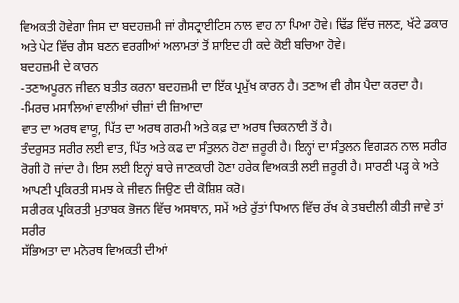ਵਿਅਕਤੀ ਹੋਵੇਗਾ ਜਿਸ ਦਾ ਬਦਹਜ਼ਮੀ ਜਾਂ ਗੈਸਟ੍ਰਾਈਟਿਸ ਨਾਲ ਵਾਹ ਨਾ ਪਿਆ ਹੋਵੇ। ਢਿੱਡ ਵਿੱਚ ਜਲਣ, ਖੱਟੇ ਡਕਾਰ ਅਤੇ ਪੇਟ ਵਿੱਚ ਗੈਸ ਬਣਨ ਵਰਗੀਆਂ ਅਲਾਮਤਾਂ ਤੋਂ ਸ਼ਾਇਦ ਹੀ ਕਦੇ ਕੋਈ ਬਚਿਆ ਹੋਵੇ।
ਬਦਹਜ਼ਮੀ ਦੇ ਕਾਰਨ
-ਤਣਾਅਪੂਰਨ ਜੀਵਨ ਬਤੀਤ ਕਰਨਾ ਬਦਹਜ਼ਮੀ ਦਾ ਇੱਕ ਪ੍ਰਮੁੱਖ ਕਾਰਨ ਹੈ। ਤਣਾਅ ਵੀ ਗੈਸ ਪੈਦਾ ਕਰਦਾ ਹੈ।
-ਮਿਰਚ ਮਸਾਲਿਆਂ ਵਾਲੀਆਂ ਚੀਜ਼ਾਂ ਦੀ ਜ਼ਿਆਦਾ
ਵਾਤ ਦਾ ਅਰਥ ਵਾਯੂ, ਪਿੱਤ ਦਾ ਅਰਥ ਗਰਮੀ ਅਤੇ ਕਫ਼ ਦਾ ਅਰਥ ਚਿਕਨਾਈ ਤੋਂ ਹੈ।
ਤੰਦਰੁਸਤ ਸਰੀਰ ਲਈ ਵਾਤ, ਪਿੱਤ ਅਤੇ ਕਫ ਦਾ ਸੰਤੁਲਨ ਹੋਣਾ ਜ਼ਰੂਰੀ ਹੈ। ਇਨ੍ਹਾਂ ਦਾ ਸੰਤੁਲਨ ਵਿਗੜਨ ਨਾਲ ਸਰੀਰ ਰੋਗੀ ਹੋ ਜਾਂਦਾ ਹੈ। ਇਸ ਲਈ ਇਨ੍ਹਾਂ ਬਾਰੇ ਜਾਣਕਾਰੀ ਹੋਣਾ ਹਰੇਕ ਵਿਅਕਤੀ ਲਈ ਜ਼ਰੂਰੀ ਹੈ। ਸਾਰਣੀ ਪੜ੍ਹ ਕੇ ਅਤੇ ਆਪਣੀ ਪ੍ਰਕਿਰਤੀ ਸਮਝ ਕੇ ਜੀਵਨ ਜਿਉਣ ਦੀ ਕੋਸ਼ਿਸ਼ ਕਰੋ।
ਸਰੀਰਕ ਪ੍ਰਕਿਰਤੀ ਮੁਤਾਬਕ ਭੋਜਨ ਵਿੱਚ ਅਸਥਾਨ, ਸਮੇਂ ਅਤੇ ਰੁੱਤਾਂ ਧਿਆਨ ਵਿੱਚ ਰੱਖ ਕੇ ਤਬਦੀਲੀ ਕੀਤੀ ਜਾਵੇ ਤਾਂ ਸਰੀਰ
ਸੱਭਿਅਤਾ ਦਾ ਮਨੋਰਥ ਵਿਅਕਤੀ ਦੀਆਂ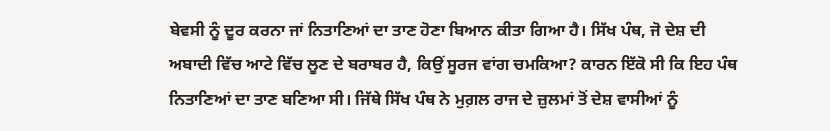ਬੇਵਸੀ ਨੂੰ ਦੂਰ ਕਰਨਾ ਜਾਂ ਨਿਤਾਣਿਆਂ ਦਾ ਤਾਣ ਹੋਣਾ ਬਿਆਨ ਕੀਤਾ ਗਿਆ ਹੈ। ਸਿੱਖ ਪੰਥ, ਜੋ ਦੇਸ਼ ਦੀ ਅਬਾਦੀ ਵਿੱਚ ਆਟੇ ਵਿੱਚ ਲੂਣ ਦੇ ਬਰਾਬਰ ਹੈ, ਕਿਉਂ ਸੂਰਜ ਵਾਂਗ ਚਮਕਿਆ? ਕਾਰਨ ਇੱਕੋ ਸੀ ਕਿ ਇਹ ਪੰਥ ਨਿਤਾਣਿਆਂ ਦਾ ਤਾਣ ਬਣਿਆ ਸੀ। ਜਿੱਥੇ ਸਿੱਖ ਪੰਥ ਨੇ ਮੁਗ਼ਲ ਰਾਜ ਦੇ ਜ਼ੁਲਮਾਂ ਤੋਂ ਦੇਸ਼ ਵਾਸੀਆਂ ਨੂੰ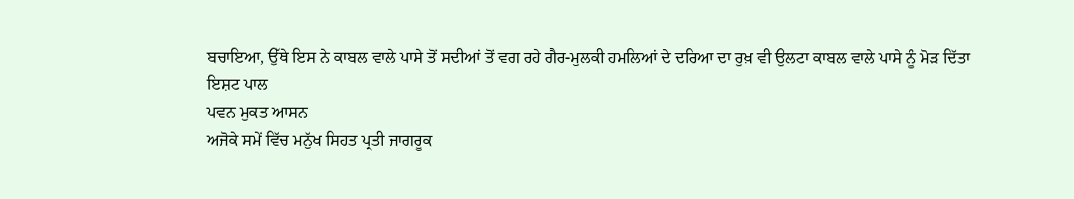ਬਚਾਇਆ, ਉੱਥੇ ਇਸ ਨੇ ਕਾਬਲ ਵਾਲੇ ਪਾਸੇ ਤੋਂ ਸਦੀਆਂ ਤੋਂ ਵਗ ਰਹੇ ਗੈਰ-ਮੁਲਕੀ ਹਮਲਿਆਂ ਦੇ ਦਰਿਆ ਦਾ ਰੁਖ਼ ਵੀ ਉਲਟਾ ਕਾਬਲ ਵਾਲੇ ਪਾਸੇ ਨੂੰ ਮੋੜ ਦਿੱਤਾ
ਇਸ਼ਟ ਪਾਲ
ਪਵਨ ਮੁਕਤ ਆਸਨ
ਅਜੋਕੇ ਸਮੇਂ ਵਿੱਚ ਮਨੁੱਖ ਸਿਹਤ ਪ੍ਰਤੀ ਜਾਗਰੂਕ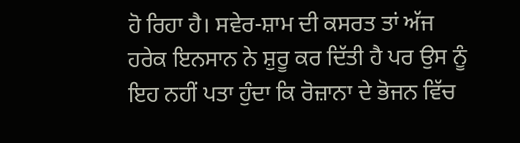ਹੋ ਰਿਹਾ ਹੈ। ਸਵੇਰ-ਸ਼ਾਮ ਦੀ ਕਸਰਤ ਤਾਂ ਅੱਜ ਹਰੇਕ ਇਨਸਾਨ ਨੇ ਸ਼ੁਰੂ ਕਰ ਦਿੱਤੀ ਹੈ ਪਰ ਉਸ ਨੂੰ ਇਹ ਨਹੀਂ ਪਤਾ ਹੁੰਦਾ ਕਿ ਰੋਜ਼ਾਨਾ ਦੇ ਭੋਜਨ ਵਿੱਚ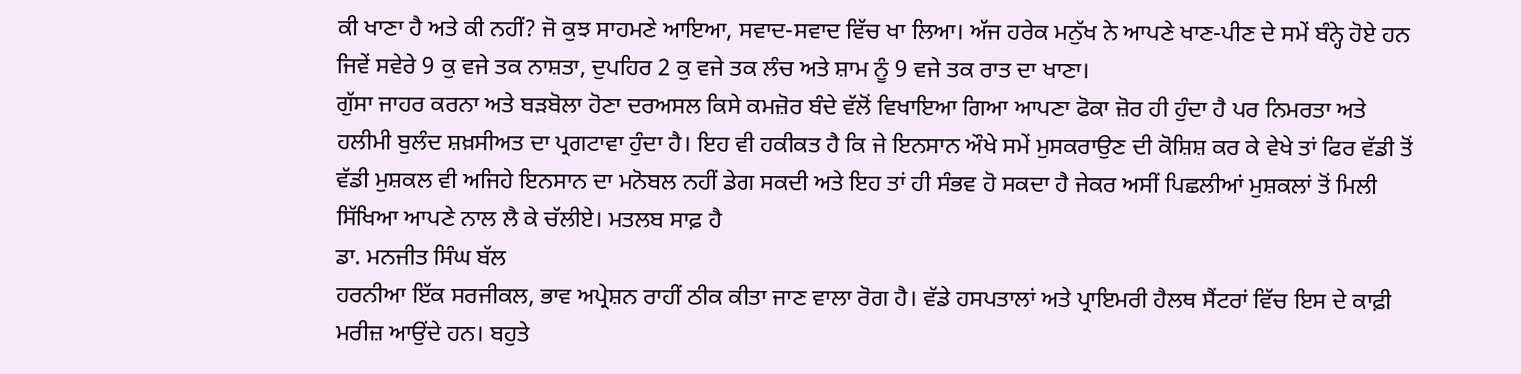ਕੀ ਖਾਣਾ ਹੈ ਅਤੇ ਕੀ ਨਹੀਂ? ਜੋ ਕੁਝ ਸਾਹਮਣੇ ਆਇਆ, ਸਵਾਦ-ਸਵਾਦ ਵਿੱਚ ਖਾ ਲਿਆ। ਅੱਜ ਹਰੇਕ ਮਨੁੱਖ ਨੇ ਆਪਣੇ ਖਾਣ-ਪੀਣ ਦੇ ਸਮੇਂ ਬੰਨ੍ਹੇ ਹੋਏ ਹਨ ਜਿਵੇਂ ਸਵੇਰੇ 9 ਕੁ ਵਜੇ ਤਕ ਨਾਸ਼ਤਾ, ਦੁਪਹਿਰ 2 ਕੁ ਵਜੇ ਤਕ ਲੰਚ ਅਤੇ ਸ਼ਾਮ ਨੂੰ 9 ਵਜੇ ਤਕ ਰਾਤ ਦਾ ਖਾਣਾ।
ਗੁੱਸਾ ਜਾਹਰ ਕਰਨਾ ਅਤੇ ਬੜਬੋਲਾ ਹੋਣਾ ਦਰਅਸਲ ਕਿਸੇ ਕਮਜ਼ੋਰ ਬੰਦੇ ਵੱਲੋਂ ਵਿਖਾਇਆ ਗਿਆ ਆਪਣਾ ਫੋਕਾ ਜ਼ੋਰ ਹੀ ਹੁੰਦਾ ਹੈ ਪਰ ਨਿਮਰਤਾ ਅਤੇ ਹਲੀਮੀ ਬੁਲੰਦ ਸ਼ਖ਼ਸੀਅਤ ਦਾ ਪ੍ਰਗਟਾਵਾ ਹੁੰਦਾ ਹੈ। ਇਹ ਵੀ ਹਕੀਕਤ ਹੈ ਕਿ ਜੇ ਇਨਸਾਨ ਔਖੇ ਸਮੇਂ ਮੁਸਕਰਾਉਣ ਦੀ ਕੋਸ਼ਿਸ਼ ਕਰ ਕੇ ਵੇਖੇ ਤਾਂ ਫਿਰ ਵੱਡੀ ਤੋਂ ਵੱਡੀ ਮੁਸ਼ਕਲ ਵੀ ਅਜਿਹੇ ਇਨਸਾਨ ਦਾ ਮਨੋਬਲ ਨਹੀਂ ਡੇਗ ਸਕਦੀ ਅਤੇ ਇਹ ਤਾਂ ਹੀ ਸੰਭਵ ਹੋ ਸਕਦਾ ਹੈ ਜੇਕਰ ਅਸੀਂ ਪਿਛਲੀਆਂ ਮੁਸ਼ਕਲਾਂ ਤੋਂ ਮਿਲੀ ਸਿੱਖਿਆ ਆਪਣੇ ਨਾਲ ਲੈ ਕੇ ਚੱਲੀਏ। ਮਤਲਬ ਸਾਫ਼ ਹੈ
ਡਾ. ਮਨਜੀਤ ਸਿੰਘ ਬੱਲ
ਹਰਨੀਆ ਇੱਕ ਸਰਜੀਕਲ, ਭਾਵ ਅਪ੍ਰੇਸ਼ਨ ਰਾਹੀਂ ਠੀਕ ਕੀਤਾ ਜਾਣ ਵਾਲਾ ਰੋਗ ਹੈ। ਵੱਡੇ ਹਸਪਤਾਲਾਂ ਅਤੇ ਪ੍ਰਾਇਮਰੀ ਹੈਲਥ ਸੈਂਟਰਾਂ ਵਿੱਚ ਇਸ ਦੇ ਕਾਫ਼ੀ ਮਰੀਜ਼ ਆਉਂਦੇ ਹਨ। ਬਹੁਤੇ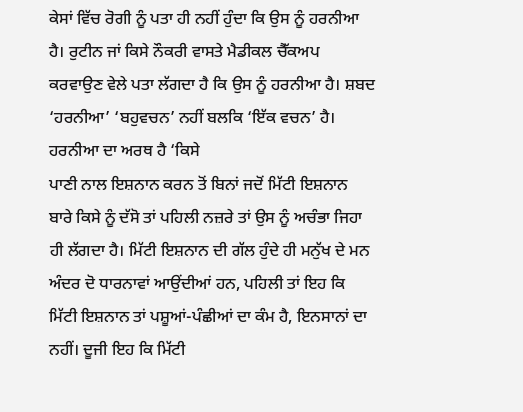ਕੇਸਾਂ ਵਿੱਚ ਰੋਗੀ ਨੂੰ ਪਤਾ ਹੀ ਨਹੀਂ ਹੁੰਦਾ ਕਿ ਉਸ ਨੂੰ ਹਰਨੀਆ ਹੈ। ਰੁਟੀਨ ਜਾਂ ਕਿਸੇ ਨੌਕਰੀ ਵਾਸਤੇ ਮੈਡੀਕਲ ਚੈੱਕਅਪ ਕਰਵਾਉਣ ਵੇਲੇ ਪਤਾ ਲੱਗਦਾ ਹੈ ਕਿ ਉਸ ਨੂੰ ਹਰਨੀਆ ਹੈ। ਸ਼ਬਦ ‘ਹਰਨੀਆ’ ‘ਬਹੁਵਚਨ’ ਨਹੀਂ ਬਲਕਿ ‘ਇੱਕ ਵਚਨ’ ਹੈ। ਹਰਨੀਆ ਦਾ ਅਰਥ ਹੈ ‘ਕਿਸੇ
ਪਾਣੀ ਨਾਲ ਇਸ਼ਨਾਨ ਕਰਨ ਤੋਂ ਬਿਨਾਂ ਜਦੋਂ ਮਿੱਟੀ ਇਸ਼ਨਾਨ ਬਾਰੇ ਕਿਸੇ ਨੂੰ ਦੱਸੋ ਤਾਂ ਪਹਿਲੀ ਨਜ਼ਰੇ ਤਾਂ ਉਸ ਨੂੰ ਅਚੰਭਾ ਜਿਹਾ ਹੀ ਲੱਗਦਾ ਹੈ। ਮਿੱਟੀ ਇਸ਼ਨਾਨ ਦੀ ਗੱਲ ਹੁੰਦੇ ਹੀ ਮਨੁੱਖ ਦੇ ਮਨ ਅੰਦਰ ਦੋ ਧਾਰਨਾਵਾਂ ਆਉਂਦੀਆਂ ਹਨ, ਪਹਿਲੀ ਤਾਂ ਇਹ ਕਿ ਮਿੱਟੀ ਇਸ਼ਨਾਨ ਤਾਂ ਪਸ਼ੂਆਂ-ਪੰਛੀਆਂ ਦਾ ਕੰਮ ਹੈ, ਇਨਸਾਨਾਂ ਦਾ ਨਹੀਂ। ਦੂਜੀ ਇਹ ਕਿ ਮਿੱਟੀ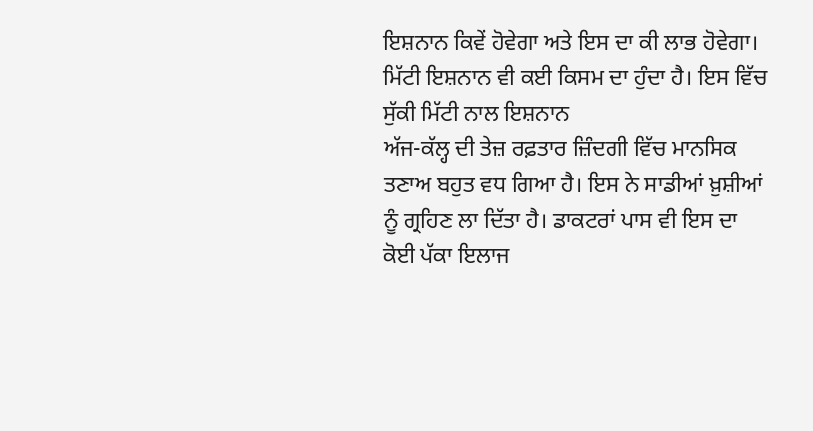ਇਸ਼ਨਾਨ ਕਿਵੇਂ ਹੋਵੇਗਾ ਅਤੇ ਇਸ ਦਾ ਕੀ ਲਾਭ ਹੋਵੇਗਾ। ਮਿੱਟੀ ਇਸ਼ਨਾਨ ਵੀ ਕਈ ਕਿਸਮ ਦਾ ਹੁੰਦਾ ਹੈ। ਇਸ ਵਿੱਚ ਸੁੱਕੀ ਮਿੱਟੀ ਨਾਲ ਇਸ਼ਨਾਨ
ਅੱਜ-ਕੱਲ੍ਹ ਦੀ ਤੇਜ਼ ਰਫ਼ਤਾਰ ਜ਼ਿੰਦਗੀ ਵਿੱਚ ਮਾਨਸਿਕ ਤਣਾਅ ਬਹੁਤ ਵਧ ਗਿਆ ਹੈ। ਇਸ ਨੇ ਸਾਡੀਆਂ ਖ਼ੁਸ਼ੀਆਂ ਨੂੰ ਗ੍ਰਹਿਣ ਲਾ ਦਿੱਤਾ ਹੈ। ਡਾਕਟਰਾਂ ਪਾਸ ਵੀ ਇਸ ਦਾ ਕੋਈ ਪੱਕਾ ਇਲਾਜ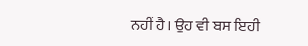ਨਹੀਂ ਹੈ। ਉਹ ਵੀ ਬਸ ਇਹੀ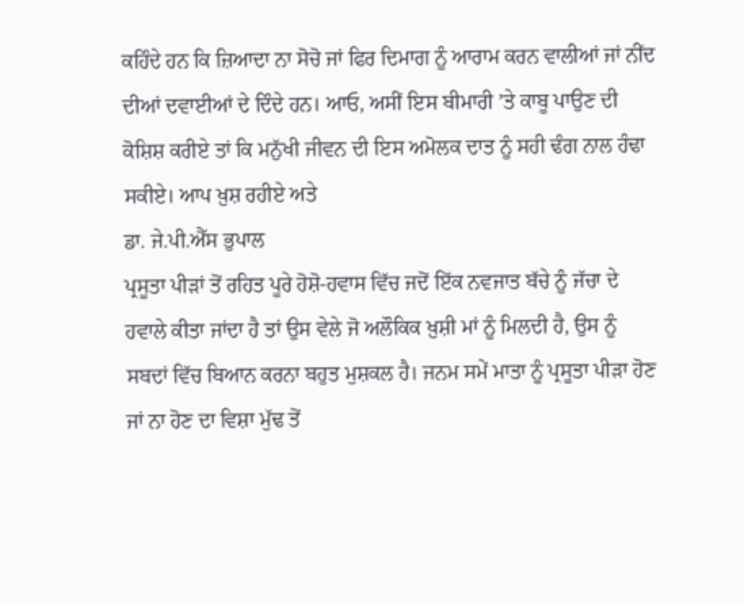ਕਹਿੰਦੇ ਹਨ ਕਿ ਜ਼ਿਆਦਾ ਨਾ ਸੋਚੋ ਜਾਂ ਫਿਰ ਦਿਮਾਗ ਨੂੰ ਆਰਾਮ ਕਰਨ ਵਾਲੀਆਂ ਜਾਂ ਨੀਂਦ ਦੀਆਂ ਦਵਾਈਆਂ ਦੇ ਦਿੰਦੇ ਹਨ। ਆਓ, ਅਸੀਂ ਇਸ ਬੀਮਾਰੀ ’ਤੇ ਕਾਬੂ ਪਾਉਣ ਦੀ ਕੋਸ਼ਿਸ਼ ਕਰੀਏ ਤਾਂ ਕਿ ਮਨੁੱਖੀ ਜੀਵਨ ਦੀ ਇਸ ਅਮੋਲਕ ਦਾਤ ਨੂੰ ਸਹੀ ਢੰਗ ਨਾਲ ਹੰਢਾ ਸਕੀਏ। ਆਪ ਖ਼ੁਸ਼ ਰਹੀਏ ਅਤੇ
ਡਾ. ਜੇ.ਪੀ.ਐੱਸ ਭੁਪਾਲ
ਪ੍ਰਸੂਤਾ ਪੀੜਾਂ ਤੋਂ ਰਹਿਤ ਪੂਰੇ ਹੋਸ਼ੋ-ਹਵਾਸ ਵਿੱਚ ਜਦੋਂ ਇੱਕ ਨਵਜਾਤ ਬੱਚੇ ਨੂੰ ਜੱਚਾ ਦੇ ਹਵਾਲੇ ਕੀਤਾ ਜਾਂਦਾ ਹੈ ਤਾਂ ਉਸ ਵੇਲੇ ਜੋ ਅਲੌਕਿਕ ਖ਼ੁਸ਼ੀ ਮਾਂ ਨੂੰ ਮਿਲਦੀ ਹੈ, ਉਸ ਨੂੰ ਸਬਦਾਂ ਵਿੱਚ ਬਿਆਨ ਕਰਨਾ ਬਹੁਤ ਮੁਸ਼ਕਲ ਹੈ। ਜਨਮ ਸਮੇਂ ਮਾਤਾ ਨੂੰ ਪ੍ਰਸੂਤਾ ਪੀੜਾ ਹੋਣ ਜਾਂ ਨਾ ਹੋਣ ਦਾ ਵਿਸ਼ਾ ਮੁੱਢ ਤੋਂ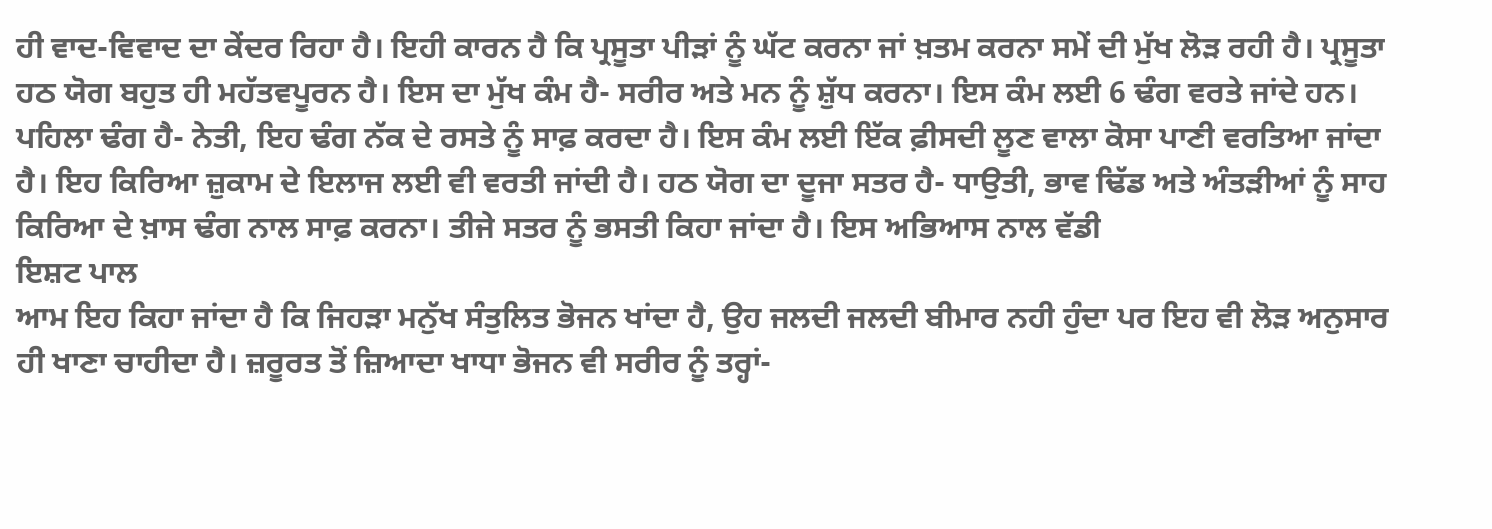ਹੀ ਵਾਦ-ਵਿਵਾਦ ਦਾ ਕੇਂਦਰ ਰਿਹਾ ਹੈ। ਇਹੀ ਕਾਰਨ ਹੈ ਕਿ ਪ੍ਰਸੂਤਾ ਪੀੜਾਂ ਨੂੰ ਘੱਟ ਕਰਨਾ ਜਾਂ ਖ਼ਤਮ ਕਰਨਾ ਸਮੇਂ ਦੀ ਮੁੱਖ ਲੋੜ ਰਹੀ ਹੈ। ਪ੍ਰਸੂਤਾ
ਹਠ ਯੋਗ ਬਹੁਤ ਹੀ ਮਹੱਤਵਪੂਰਨ ਹੈ। ਇਸ ਦਾ ਮੁੱਖ ਕੰਮ ਹੈ- ਸਰੀਰ ਅਤੇ ਮਨ ਨੂੰ ਸ਼ੁੱਧ ਕਰਨਾ। ਇਸ ਕੰਮ ਲਈ 6 ਢੰਗ ਵਰਤੇ ਜਾਂਦੇ ਹਨ। ਪਹਿਲਾ ਢੰਗ ਹੈ- ਨੇਤੀ, ਇਹ ਢੰਗ ਨੱਕ ਦੇ ਰਸਤੇ ਨੂੰ ਸਾਫ਼ ਕਰਦਾ ਹੈ। ਇਸ ਕੰਮ ਲਈ ਇੱਕ ਫ਼ੀਸਦੀ ਲੂਣ ਵਾਲਾ ਕੋਸਾ ਪਾਣੀ ਵਰਤਿਆ ਜਾਂਦਾ ਹੈ। ਇਹ ਕਿਰਿਆ ਜ਼ੁਕਾਮ ਦੇ ਇਲਾਜ ਲਈ ਵੀ ਵਰਤੀ ਜਾਂਦੀ ਹੈ। ਹਠ ਯੋਗ ਦਾ ਦੂਜਾ ਸਤਰ ਹੈ- ਧਾਉਤੀ, ਭਾਵ ਢਿੱਡ ਅਤੇ ਅੰਤੜੀਆਂ ਨੂੰ ਸਾਹ ਕਿਰਿਆ ਦੇ ਖ਼ਾਸ ਢੰਗ ਨਾਲ ਸਾਫ਼ ਕਰਨਾ। ਤੀਜੇ ਸਤਰ ਨੂੰ ਭਸਤੀ ਕਿਹਾ ਜਾਂਦਾ ਹੈ। ਇਸ ਅਭਿਆਸ ਨਾਲ ਵੱਡੀ
ਇਸ਼ਟ ਪਾਲ
ਆਮ ਇਹ ਕਿਹਾ ਜਾਂਦਾ ਹੈ ਕਿ ਜਿਹੜਾ ਮਨੁੱਖ ਸੰਤੁਲਿਤ ਭੋਜਨ ਖਾਂਦਾ ਹੈ, ਉਹ ਜਲਦੀ ਜਲਦੀ ਬੀਮਾਰ ਨਹੀ ਹੁੰਦਾ ਪਰ ਇਹ ਵੀ ਲੋੜ ਅਨੁਸਾਰ ਹੀ ਖਾਣਾ ਚਾਹੀਦਾ ਹੈ। ਜ਼ਰੂਰਤ ਤੋਂ ਜ਼ਿਆਦਾ ਖਾਧਾ ਭੋਜਨ ਵੀ ਸਰੀਰ ਨੂੰ ਤਰ੍ਹਾਂ-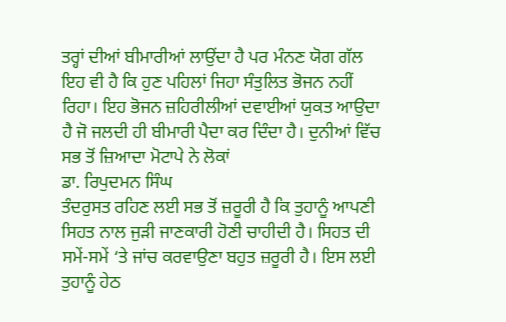ਤਰ੍ਹਾਂ ਦੀਆਂ ਬੀਮਾਰੀਆਂ ਲਾਉਂਦਾ ਹੈ ਪਰ ਮੰਨਣ ਯੋਗ ਗੱਲ ਇਹ ਵੀ ਹੈ ਕਿ ਹੁਣ ਪਹਿਲਾਂ ਜਿਹਾ ਸੰਤੁਲਿਤ ਭੋਜਨ ਨਹੀਂ ਰਿਹਾ। ਇਹ ਭੋਜਨ ਜ਼ਹਿਰੀਲੀਆਂ ਦਵਾਈਆਂ ਯੁਕਤ ਆਉਦਾ ਹੈ ਜੋ ਜਲਦੀ ਹੀ ਬੀਮਾਰੀ ਪੈਦਾ ਕਰ ਦਿੰਦਾ ਹੈ। ਦੁਨੀਆਂ ਵਿੱਚ ਸਭ ਤੋਂ ਜ਼ਿਆਦਾ ਮੋਟਾਪੇ ਨੇ ਲੋਕਾਂ
ਡਾ. ਰਿਪੁਦਮਨ ਸਿੰਘ
ਤੰਦਰੁਸਤ ਰਹਿਣ ਲਈ ਸਭ ਤੋਂ ਜ਼ਰੂਰੀ ਹੈ ਕਿ ਤੁਹਾਨੂੰ ਆਪਣੀ ਸਿਹਤ ਨਾਲ ਜੁੜੀ ਜਾਣਕਾਰੀ ਹੋਣੀ ਚਾਹੀਦੀ ਹੈ। ਸਿਹਤ ਦੀ ਸਮੇਂ-ਸਮੇਂ ‘ਤੇ ਜਾਂਚ ਕਰਵਾਉਣਾ ਬਹੁਤ ਜ਼ਰੂਰੀ ਹੈ। ਇਸ ਲਈ ਤੁਹਾਨੂੰ ਹੇਠ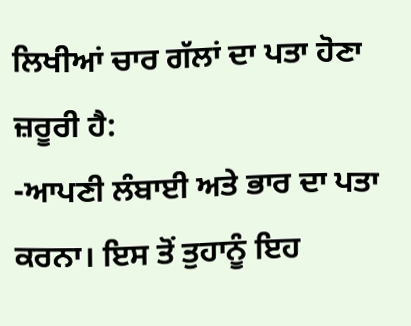ਲਿਖੀਆਂ ਚਾਰ ਗੱਲਾਂ ਦਾ ਪਤਾ ਹੋਣਾ ਜ਼ਰੂਰੀ ਹੈ:
-ਆਪਣੀ ਲੰਬਾਈ ਅਤੇ ਭਾਰ ਦਾ ਪਤਾ ਕਰਨਾ। ਇਸ ਤੋਂ ਤੁਹਾਨੂੰ ਇਹ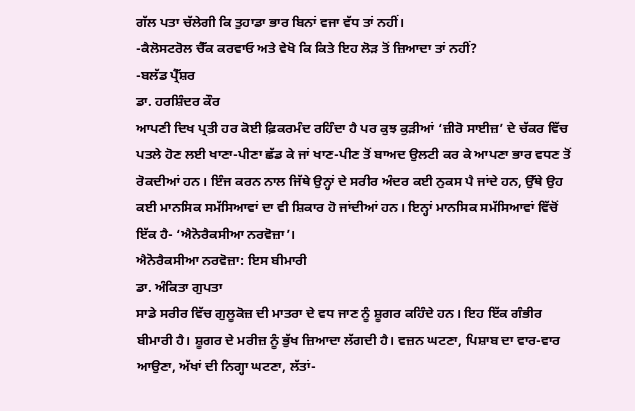ਗੱਲ ਪਤਾ ਚੱਲੇਗੀ ਕਿ ਤੁਹਾਡਾ ਭਾਰ ਬਿਨਾਂ ਵਜਾ ਵੱਧ ਤਾਂ ਨਹੀਂ।
-ਕੈਲੋਸਟਰੋਲ ਚੈੱਕ ਕਰਵਾਓ ਅਤੇ ਵੇਖੋ ਕਿ ਕਿਤੇ ਇਹ ਲੋੜ ਤੋਂ ਜ਼ਿਆਦਾ ਤਾਂ ਨਹੀਂ?
-ਬਲੱਡ ਪ੍ਰੈੱਸ਼ਰ
ਡਾ. ਹਰਸ਼ਿੰਦਰ ਕੌਰ
ਆਪਣੀ ਦਿਖ ਪ੍ਰਤੀ ਹਰ ਕੋਈ ਫ਼ਿਕਰਮੰਦ ਰਹਿੰਦਾ ਹੈ ਪਰ ਕੁਝ ਕੁੜੀਆਂ ‘ਜ਼ੀਰੋ ਸਾਈਜ਼’ ਦੇ ਚੱਕਰ ਵਿੱਚ ਪਤਲੇ ਹੋਣ ਲਈ ਖਾਣਾ-ਪੀਣਾ ਛੱਡ ਕੇ ਜਾਂ ਖਾਣ-ਪੀਣ ਤੋਂ ਬਾਅਦ ਉਲਟੀ ਕਰ ਕੇ ਆਪਣਾ ਭਾਰ ਵਧਣ ਤੋਂ ਰੋਕਦੀਆਂ ਹਨ। ਇੰਜ ਕਰਨ ਨਾਲ ਜਿੱਥੇ ਉਨ੍ਹਾਂ ਦੇ ਸਰੀਰ ਅੰਦਰ ਕਈ ਨੁਕਸ ਪੈ ਜਾਂਦੇ ਹਨ, ਉੱਥੇ ਉਹ ਕਈ ਮਾਨਸਿਕ ਸਮੱਸਿਆਵਾਂ ਦਾ ਵੀ ਸ਼ਿਕਾਰ ਹੋ ਜਾਂਦੀਆਂ ਹਨ। ਇਨ੍ਹਾਂ ਮਾਨਸਿਕ ਸਮੱਸਿਆਵਾਂ ਵਿੱਚੋਂ ਇੱਕ ਹੈ- ‘ਐਨੋਰੈਕਸੀਆ ਨਰਵੋਜ਼ਾ’।
ਐਨੋਰੈਕਸੀਆ ਨਰਵੋਜ਼ਾ: ਇਸ ਬੀਮਾਰੀ
ਡਾ. ਅੰਕਿਤਾ ਗੁਪਤਾ
ਸਾਡੇ ਸਰੀਰ ਵਿੱਚ ਗੁਲੂਕੋਜ਼ ਦੀ ਮਾਤਰਾ ਦੇ ਵਧ ਜਾਣ ਨੂੰ ਸ਼ੂਗਰ ਕਹਿੰਦੇ ਹਨ। ਇਹ ਇੱਕ ਗੰਭੀਰ ਬੀਮਾਰੀ ਹੈ। ਸ਼ੂਗਰ ਦੇ ਮਰੀਜ਼ ਨੂੰ ਭੁੱਖ ਜ਼ਿਆਦਾ ਲੱਗਦੀ ਹੈ। ਵਜ਼ਨ ਘਟਣਾ, ਪਿਸ਼ਾਬ ਦਾ ਵਾਰ-ਵਾਰ ਆਉਣਾ, ਅੱਖਾਂ ਦੀ ਨਿਗ੍ਹਾ ਘਟਣਾ, ਲੱਤਾਂ-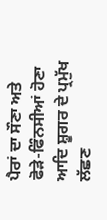ਪੈਰਾਂ ਦਾ ਸੌਣਾ ਅਤੇ ਫੋੜੇ-ਫਿੰਨਸੀਆਂ ਹੋਣਾ ਆਦਿ ਸ਼ੂਗਰ ਦੇ ਪ੍ਰਮੁੱਖ ਲੱਛਣ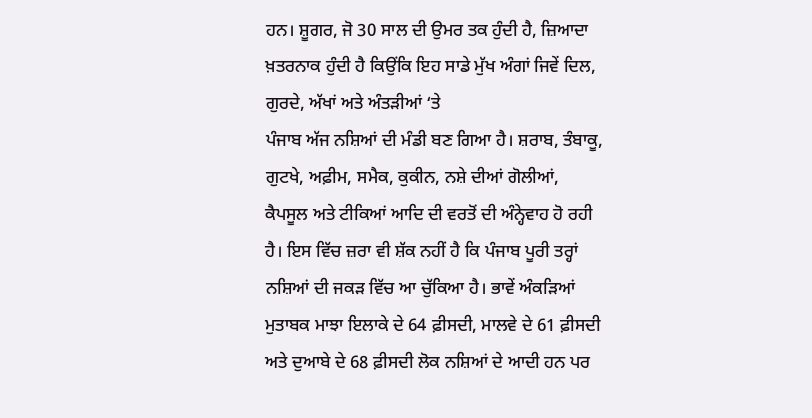ਹਨ। ਸ਼ੂਗਰ, ਜੋ 30 ਸਾਲ ਦੀ ਉਮਰ ਤਕ ਹੁੰਦੀ ਹੈ, ਜ਼ਿਆਦਾ ਖ਼ਤਰਨਾਕ ਹੁੰਦੀ ਹੈ ਕਿਉਂਕਿ ਇਹ ਸਾਡੇ ਮੁੱਖ ਅੰਗਾਂ ਜਿਵੇਂ ਦਿਲ, ਗੁਰਦੇ, ਅੱਖਾਂ ਅਤੇ ਅੰਤੜੀਆਂ ‘ਤੇ
ਪੰਜਾਬ ਅੱਜ ਨਸ਼ਿਆਂ ਦੀ ਮੰਡੀ ਬਣ ਗਿਆ ਹੈ। ਸ਼ਰਾਬ, ਤੰਬਾਕੂ, ਗੁਟਖੇ, ਅਫ਼ੀਮ, ਸਮੈਕ, ਕੁਕੀਨ, ਨਸ਼ੇ ਦੀਆਂ ਗੋਲੀਆਂ, ਕੈਪਸੂਲ ਅਤੇ ਟੀਕਿਆਂ ਆਦਿ ਦੀ ਵਰਤੋਂ ਦੀ ਅੰਨ੍ਹੇਵਾਹ ਹੋ ਰਹੀ ਹੈ। ਇਸ ਵਿੱਚ ਜ਼ਰਾ ਵੀ ਸ਼ੱਕ ਨਹੀਂ ਹੈ ਕਿ ਪੰਜਾਬ ਪੂਰੀ ਤਰ੍ਹਾਂ ਨਸ਼ਿਆਂ ਦੀ ਜਕੜ ਵਿੱਚ ਆ ਚੁੱਕਿਆ ਹੈ। ਭਾਵੇਂ ਅੰਕੜਿਆਂ ਮੁਤਾਬਕ ਮਾਝਾ ਇਲਾਕੇ ਦੇ 64 ਫ਼ੀਸਦੀ, ਮਾਲਵੇ ਦੇ 61 ਫ਼ੀਸਦੀ ਅਤੇ ਦੁਆਬੇ ਦੇ 68 ਫ਼ੀਸਦੀ ਲੋਕ ਨਸ਼ਿਆਂ ਦੇ ਆਦੀ ਹਨ ਪਰ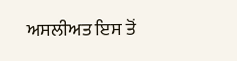ਅਸਲੀਅਤ ਇਸ ਤੋਂ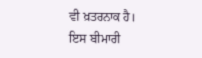ਵੀ ਖ਼ਤਰਨਾਕ ਹੈ। ਇਸ ਬੀਮਾਰੀ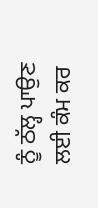ਨੂੰ ਠੱਲ੍ਹ ਪਾਉਣ ਲਈ ਕੰਮ ਕਰ